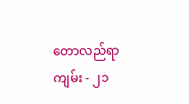တောလည်ရာကျမ်း - ၂၁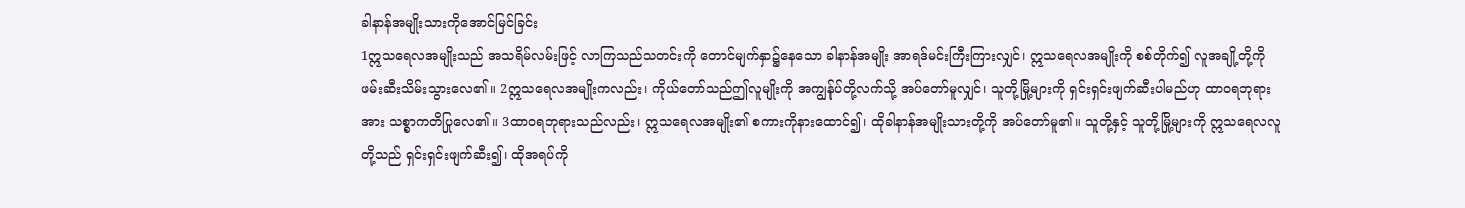ခါနာန်အမျိုးသားကိုအောင်မြင်ခြင်း
1ဣသရေလအမျိုးသည် အသရိမ်လမ်းဖြင့် လာကြသည်သတင်းကို တောင်မျက်နှာ၌နေသော ခါနာန်အမျိုး အာရဒ်မင်းကြီးကြားလျှင်၊ ဣသရေလအမျိုးကို စစ်တိုက်၍ လူအချို့တို့ကို ဖမ်းဆီးသိမ်းသွားလေ၏။ 2ဣသရေလအမျိုးကလည်း၊ ကိုယ်တော်သည်ဤလူမျိုးကို အကျွန်ုပ်တို့လက်သို့ အပ်တော်မူလျှင်၊ သူတို့မြို့များကို ရှင်းရှင်းဖျက်ဆီးပါမည်ဟု ထာဝရဘုရားအား သစ္စာကတိပြုလေ၏။ 3ထာဝရဘုရားသည်လည်း၊ ဣသရေလအမျိုး၏ စကားကိုနားထောင်၍၊ ထိုခါနာန်အမျိုးသားတို့ကို အပ်တော်မူ၏။ သူတို့နှင့် သူတို့မြို့များကို ဣသရေလလူတို့သည် ရှင်းရှင်းဖျက်ဆီး၍၊ ထိုအရပ်ကို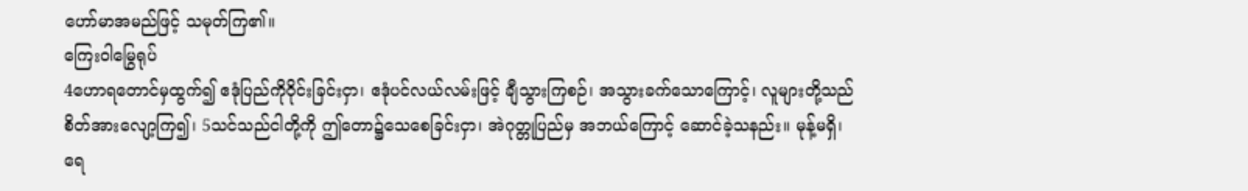ဟော်မာအမည်ဖြင့် သမုတ်ကြ၏။
ကြေးဝါမြွေရုပ်
4ဟောရတောင်မှထွက်၍ ဧဒုံပြည်ကိုဝိုင်းခြင်းငှာ၊ ဧဒုံပင်လယ်လမ်းဖြင့် ချီသွားကြစဉ်၊ အသွားခက်သောကြောင့်၊ လူများတို့သည် စိတ်အားလျော့ကြ၍၊ 5သင်သည်ငါတို့ကို ဤတော၌သေစေခြင်းငှာ၊ အဲဂုတ္တုပြည်မှ အဘယ်ကြောင့် ဆောင်ခဲ့သနည်း။ မုန့်မရှိ၊ ရေ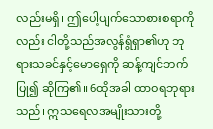လည်းမရှိ၊ ဤပေါ့ပျက်သောစားစရာကိုလည်း ငါတို့သည်အလွန်ရွံရှာ၏ဟု ဘုရားသခင်နှင့်မောရှေကို ဆန့်ကျင်ဘက်ပြု၍ ဆိုကြ၏။ 6ထိုအခါ ထာဝရဘုရားသည်၊ ဣသရေလအမျိုးသားတို့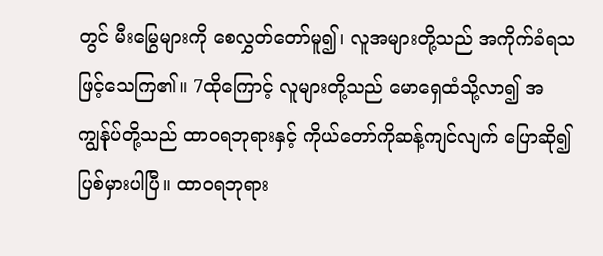တွင် မီးမြွေများကို စေလွှတ်တော်မူ၍၊ လူအများတို့သည် အကိုက်ခံရသဖြင့်သေကြ၏။ 7ထိုကြောင့် လူများတို့သည် မောရှေထံသို့လာ၍ အကျွန်ုပ်တို့သည် ထာဝရဘုရားနှင့် ကိုယ်တော်ကိုဆန့်ကျင်လျက် ပြောဆို၍ပြစ်မှားပါပြီ။ ထာဝရဘုရား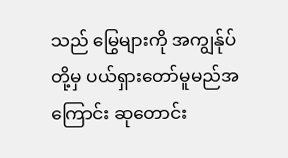သည် မြွေများကို အကျွန်ုပ်တို့မှ ပယ်ရှားတော်မူမည်အကြောင်း ဆုတောင်း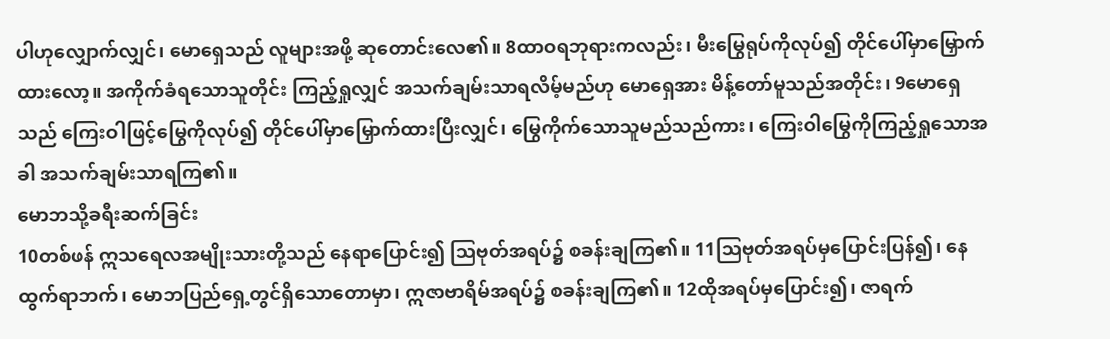ပါဟုလျှောက်လျှင်၊ မောရှေသည် လူများအဖို့ ဆုတောင်းလေ၏။ 8ထာဝရဘုရားကလည်း၊ မီးမြွေရုပ်ကိုလုပ်၍ တိုင်ပေါ်မှာမြှောက်ထားလော့။ အကိုက်ခံရသောသူတိုင်း ကြည့်ရှုလျှင် အသက်ချမ်းသာရလိမ့်မည်ဟု မောရှေအား မိန့်တော်မူသည်အတိုင်း၊ 9မောရှေသည် ကြေးဝါဖြင့်မြွေကိုလုပ်၍ တိုင်ပေါ်မှာမြှောက်ထားပြီးလျှင်၊ မြွေကိုက်သောသူမည်သည်ကား၊ ကြေးဝါမြွေကိုကြည့်ရှုသောအခါ အသက်ချမ်းသာရကြ၏။
မောဘသို့ခရီးဆက်ခြင်း
10တစ်ဖန် ဣသရေလအမျိုးသားတို့သည် နေရာပြောင်း၍ ဩဗုတ်အရပ်၌ စခန်းချကြ၏။ 11ဩဗုတ်အရပ်မှပြောင်းပြန်၍၊ နေထွက်ရာဘက်၊ မောဘပြည်ရှေ့တွင်ရှိသောတောမှာ၊ ဣဇာဗာရိမ်အရပ်၌ စခန်းချကြ၏။ 12ထိုအရပ်မှပြောင်း၍၊ ဇာရက်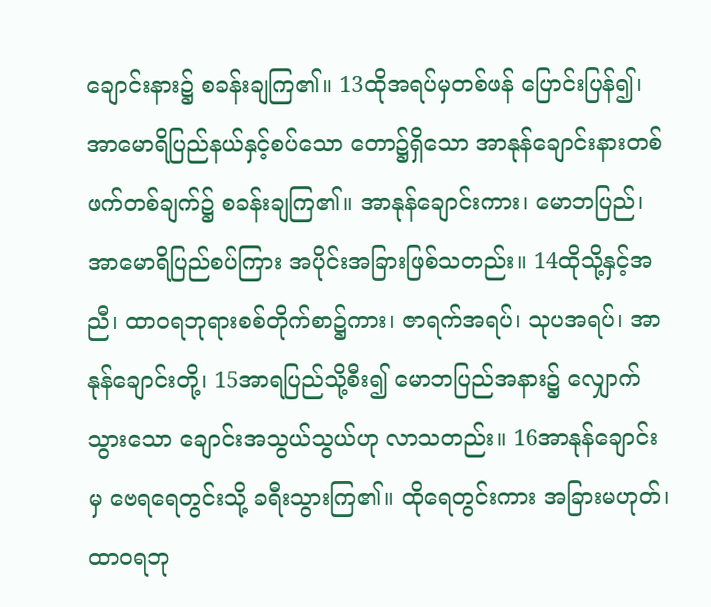ချောင်းနား၌ စခန်းချကြ၏။ 13ထိုအရပ်မှတစ်ဖန် ပြောင်းပြန်၍၊ အာမောရိပြည်နယ်နှင့်စပ်သော တော၌ရှိသော အာနုန်ချောင်းနားတစ်ဖက်တစ်ချက်၌ စခန်းချကြ၏။ အာနုန်ချောင်းကား၊ မောဘပြည်၊ အာမောရိပြည်စပ်ကြား အပိုင်းအခြားဖြစ်သတည်း။ 14ထိုသို့နှင့်အညီ၊ ထာဝရဘုရားစစ်တိုက်စာ၌ကား၊ ဇာရက်အရပ်၊ သုပအရပ်၊ အာနုန်ချောင်းတို့၊ 15အာရပြည်သို့စီး၍ မောဘပြည်အနား၌ လျှောက်သွားသော ချောင်းအသွယ်သွယ်ဟု လာသတည်း။ 16အာနုန်ချောင်းမှ ဗေရရေတွင်းသို့ ခရီးသွားကြ၏။ ထိုရေတွင်းကား အခြားမဟုတ်၊ ထာဝရဘု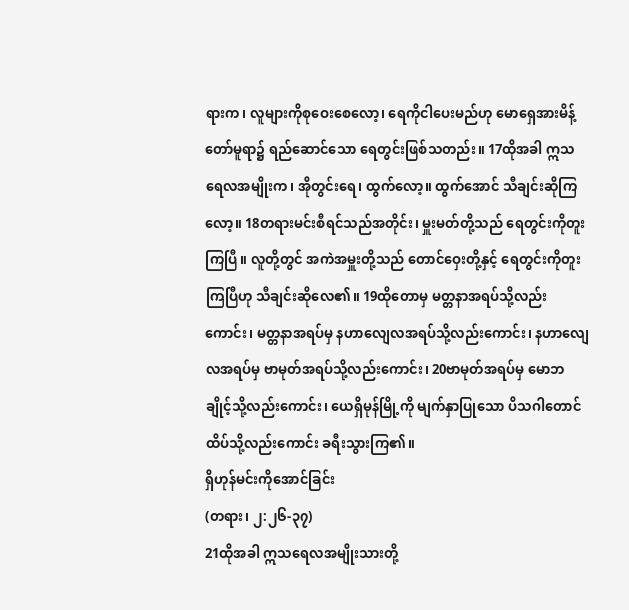ရားက၊ လူများကိုစုဝေးစေလော့၊ ရေကိုငါပေးမည်ဟု မောရှေအားမိန့်တော်မူရာ၌ ရည်ဆောင်သော ရေတွင်းဖြစ်သတည်း။ 17ထိုအခါ ဣသရေလအမျိုးက၊ အိုတွင်းရေ၊ ထွက်လော့။ ထွက်အောင် သီချင်းဆိုကြလော့။ 18တရားမင်းစီရင်သည်အတိုင်း၊ မှူးမတ်တို့သည် ရေတွင်းကိုတူးကြပြီ။ လူတို့တွင် အကဲအမှူးတို့သည် တောင်ဝှေးတို့နှင့် ရေတွင်းကိုတူးကြပြီဟု သီချင်းဆိုလေ၏။ 19ထိုတောမှ မတ္တနာအရပ်သို့လည်းကောင်း၊ မတ္တနာအရပ်မှ နဟာလျေလအရပ်သို့လည်းကောင်း၊ နဟာလျေလအရပ်မှ ဗာမုတ်အရပ်သို့လည်းကောင်း၊ 20ဗာမုတ်အရပ်မှ မောဘချိုင့်သို့လည်းကောင်း၊ ယေရှိမုန်မြို့ကို မျက်နှာပြုသော ပိသဂါတောင်ထိပ်သို့လည်းကောင်း ခရီးသွားကြ၏။
ရှိဟုန်မင်းကိုအောင်ခြင်း
(တရား၊ ၂:၂၆-၃၇)
21ထိုအခါ ဣသရေလအမျိုးသားတို့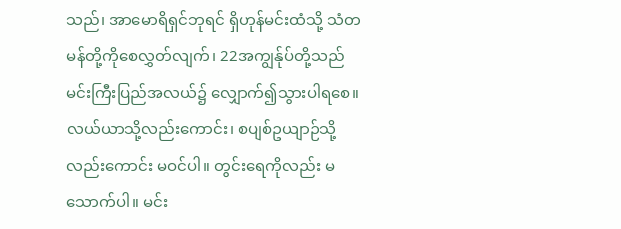သည်၊ အာမောရိရှင်ဘုရင် ရှိဟုန်မင်းထံသို့ သံတမန်တို့ကိုစေလွှတ်လျက်၊ 22အကျွန်ုပ်တို့သည် မင်းကြီးပြည်အလယ်၌ လျှောက်၍သွားပါရစေ။ လယ်ယာသို့လည်းကောင်း၊ စပျစ်ဥယျာဉ်သို့လည်းကောင်း မဝင်ပါ။ တွင်းရေကိုလည်း မသောက်ပါ။ မင်း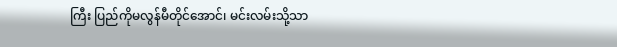ကြီး ပြည်ကိုမလွန်မီတိုင်အောင်၊ မင်းလမ်းသို့သာ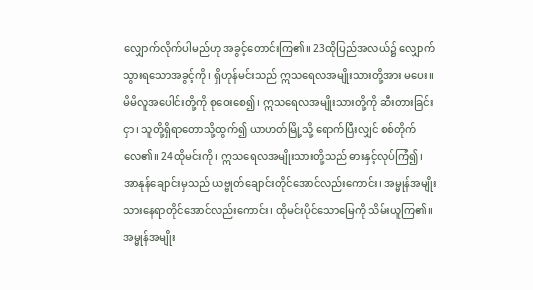လျှောက်လိုက်ပါမည်ဟု အခွင့်တောင်းကြ၏။ 23ထိုပြည်အလယ်၌ လျှောက်သွားရသောအခွင့်ကို၊ ရှိဟုန်မင်းသည် ဣသရေလအမျိုးသားတို့အား မပေး။ မိမိလူအပေါင်းတို့ကို စုဝေးစေ၍၊ ဣသရေလအမျိုးသားတို့ကို ဆီးတားခြင်းငှာ၊ သူတို့ရှိရာတောသို့ထွက်၍ ယာဟတ်မြို့သို့ ရောက်ပြီးလျှင် စစ်တိုက်လေ၏။ 24ထိုမင်းကို၊ ဣသရေလအမျိုးသားတို့သည် ဓားနှင့်လုပ်ကြံ၍၊ အာနုန်ချောင်းမှသည် ယဗ္ဗုတ်ချောင်းတိုင်အောင်လည်းကောင်း၊ အမ္မုန်အမျိုးသားနေရာတိုင်အောင်လည်းကောင်း၊ ထိုမင်းပိုင်သောမြေကို သိမ်းယူကြ၏။ အမ္မုန်အမျိုး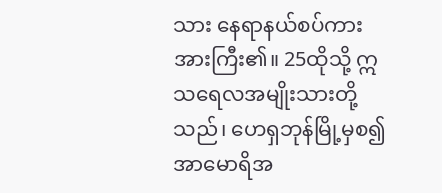သား နေရာနယ်စပ်ကား အားကြီး၏။ 25ထိုသို့ ဣသရေလအမျိုးသားတို့သည်၊ ဟေရှဘုန်မြို့မှစ၍ အာမောရိအ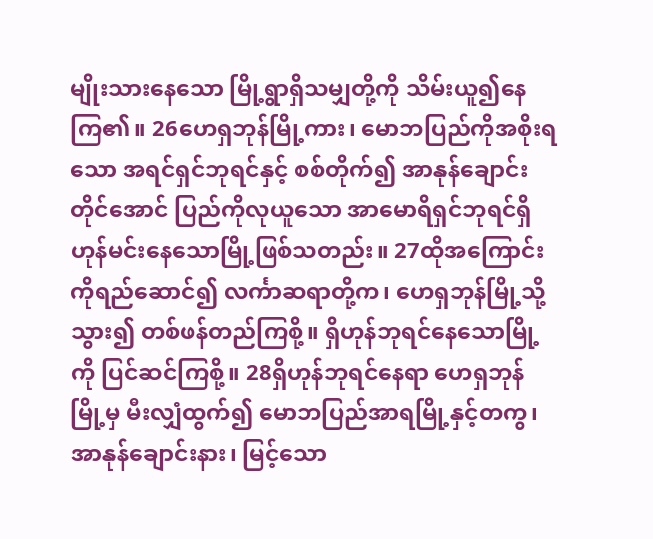မျိုးသားနေသော မြို့ရွာရှိသမျှတို့ကို သိမ်းယူ၍နေကြ၏။ 26ဟေရှဘုန်မြို့ကား၊ မောဘပြည်ကိုအစိုးရသော အရင်ရှင်ဘုရင်နှင့် စစ်တိုက်၍ အာနုန်ချောင်းတိုင်အောင် ပြည်ကိုလုယူသော အာမောရိရှင်ဘုရင်ရှိဟုန်မင်းနေသောမြို့ဖြစ်သတည်း။ 27ထိုအကြောင်းကိုရည်ဆောင်၍ လင်္ကာဆရာတို့က၊ ဟေရှဘုန်မြို့သို့သွား၍ တစ်ဖန်တည်ကြစို့။ ရှိဟုန်ဘုရင်နေသောမြို့ကို ပြင်ဆင်ကြစို့။ 28ရှိဟုန်ဘုရင်နေရာ ဟေရှဘုန်မြို့မှ မီးလျှံထွက်၍ မောဘပြည်အာရမြို့နှင့်တကွ၊ အာနုန်ချောင်းနား၊ မြင့်သော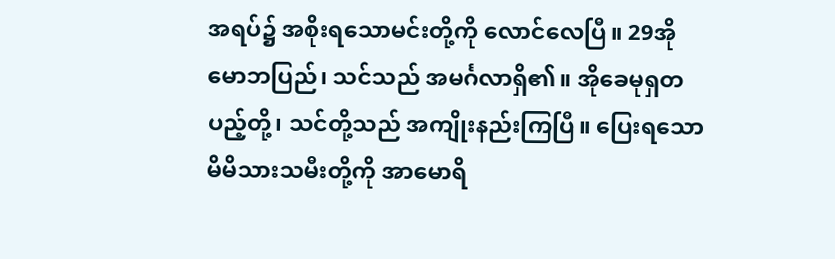အရပ်၌ အစိုးရသောမင်းတို့ကို လောင်လေပြီ။ 29အိုမောဘပြည်၊ သင်သည် အမင်္ဂလာရှိ၏။ အိုခေမုရှတပည့်တို့၊ သင်တို့သည် အကျိုးနည်းကြပြီ။ ပြေးရသောမိမိသားသမီးတို့ကို အာမောရိ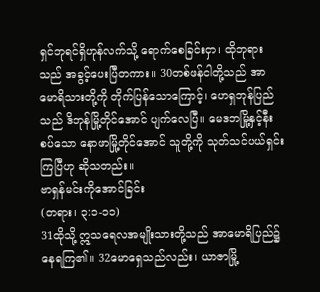ရှင်ဘုရင်ရှိဟုန်လက်သို့ ရောက်စေခြင်းငှာ၊ ထိုဘုရားသည် အခွင့်ပေးပြီတကား။ 30တစ်ဖန်ငါတို့သည် အာမောရိသားတို့ကို တိုက်ပြန်သောကြောင့်၊ ဟေရှဘုန်ပြည်သည် ဒိဘုန်မြို့တိုင်အောင် ပျက်လေပြီ။ မေဒဘမြို့နှင့်နီးစပ်သော နောဖာမြို့တိုင်အောင် သူတို့ကို သုတ်သင်ပယ်ရှင်းကြပြီဟု ဆိုသတည်း။
ဗာရှန်မင်းကိုအောင်ခြင်း
(တရား၊ ၃:၁-၁၁)
31ထိုသို့ ဣသရေလအမျိုးသားတို့သည် အာမောရိပြည်၌ နေရကြ၏။ 32မောရှေသည်လည်း၊ ယာဇာမြို့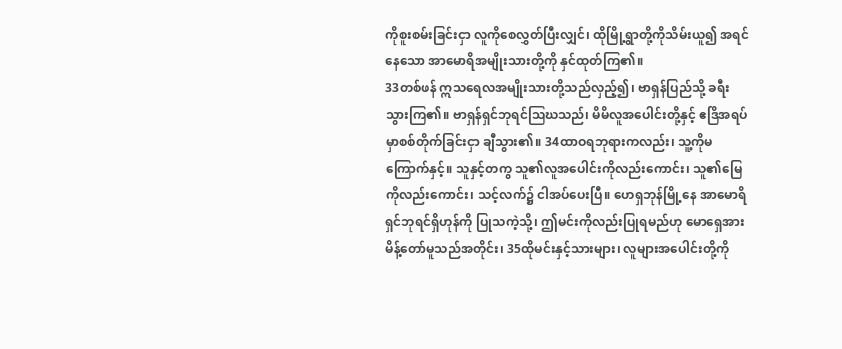ကိုစူးစမ်းခြင်းငှာ လူကိုစေလွှတ်ပြီးလျှင်၊ ထိုမြို့ရွာတို့ကိုသိမ်းယူ၍ အရင်နေသော အာမောရိအမျိုးသားတို့ကို နှင်ထုတ်ကြ၏။
33တစ်ဖန် ဣသရေလအမျိုးသားတို့သည်လှည့်၍၊ ဗာရှန်ပြည်သို့ ခရီးသွားကြ၏။ ဗာရှန်ရှင်ဘုရင်ဩဃသည်၊ မိမိလူအပေါင်းတို့နှင့် ဧဒြိအရပ်မှာစစ်တိုက်ခြင်းငှာ ချီသွား၏။ 34ထာဝရဘုရားကလည်း၊ သူ့ကိုမကြောက်နှင့်။ သူနှင့်တကွ သူ၏လူအပေါင်းကိုလည်းကောင်း၊ သူ၏မြေကိုလည်းကောင်း၊ သင့်လက်၌ ငါအပ်ပေးပြီ။ ဟေရှဘုန်မြို့နေ အာမောရိရှင်ဘုရင်ရှိဟုန်ကို ပြုသကဲ့သို့၊ ဤမင်းကိုလည်းပြုရမည်ဟု မောရှေအား မိန့်တော်မူသည်အတိုင်း၊ 35ထိုမင်းနှင့်သားများ၊ လူများအပေါင်းတို့ကို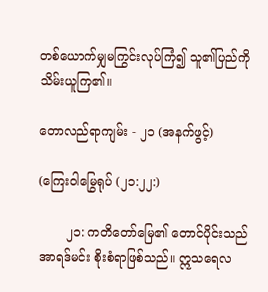တစ်ယောက်မျှမကြွင်းလုပ်ကြံ၍ သူ၏ပြည်ကိုသိမ်းယူကြ၏။

တောလည်ရာကျမ်း - ၂၁ (အနက်ဖွင့်)

(ကြေးဝါမြွေရုပ် (၂၁:၂၂:)

       ၂၁: ကတိတော်မြေ၏ တောင်ပိုင်းသည် အာရဒ်မင်း စိုးစံရာဖြစ်သည်။ ဣသရေလ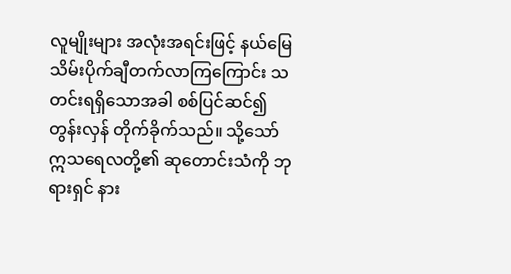လူမျိုးများ အလုံးအရင်းဖြင့် နယ်မြေသိမ်းပိုက်ချီတက်လာကြကြောင်း သတင်းရရှိသောအခါ စစ်ပြင်ဆင်၍ တွန်းလှန် တိုက်ခိုက်သည်။ သို့သော် ဣသရေလတို့၏ ဆုတောင်းသံကို ဘုရားရှင် နား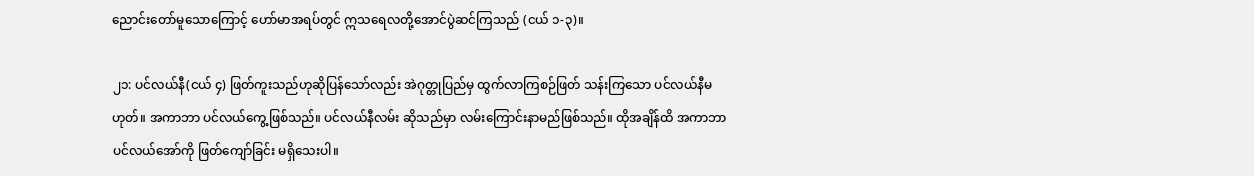ညောင်းတော်မူသောကြောင့် ဟော်မာအရပ်တွင် ဣသရေလတို့အောင်ပွဲဆင်ကြသည် (ငယ် ၁-၃)။

၂၁: ပင်လယ်နီ(ငယ် ၄) ဖြတ်ကူးသည်ဟုဆိုပြန်သော်လည်း အဲဂုတ္တုပြည်မှ ထွက်လာကြစဉ်ဖြတ် သန်းကြသော ပင်လယ်နီမဟုတ်။ အကာဘာ ပင်လယ်ကွေ့ဖြစ်သည်။ ပင်လယ်နီလမ်း ဆိုသည်မှာ လမ်းကြောင်းနာမည်ဖြစ်သည်။ ထိုအချိန်ထိ အကာဘာ ပင်လယ်အော်ကို ဖြတ်ကျော်ခြင်း မရှိသေးပါ။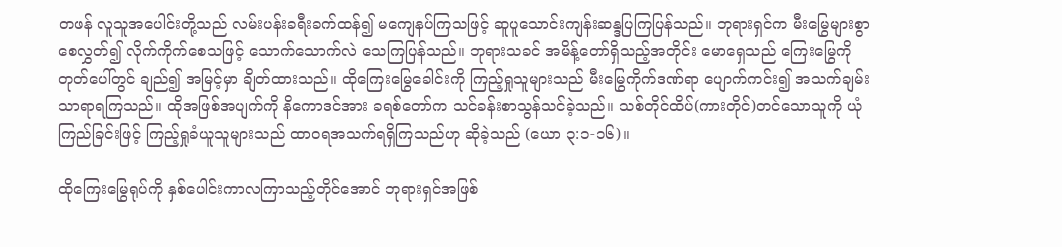တဖန် လူသူအပေါင်းတို့သည် လမ်းပန်းခရီးခက်ထန်၍ မကျေနပ်ကြသဖြင့် ဆူပူသောင်းကျန်းဆန္ဒပြကြပြန်သည်။ ဘုရားရှင်က မီးမြွေများစွာ စေလွှတ်၍ လိုက်ကိုက်စေသဖြင့် သောက်သောက်လဲ သေကြပြန်သည်။ ဘုရားသခင် အမိန့်တော်ရှိသည့်အတိုင်း မောရှေသည် ကြေးမြွေကို တုတ်ပေါ်တွင် ချည်၍ အမြင့်မှာ ချိတ်ထားသည်။ ထိုကြေးမြွေခေါင်းကို ကြည့်ရှုသူများသည် မီးမြွေကိုက်ဒဏ်ရာ ပျောက်ကင်း၍ အသက်ချမ်းသာရာရကြသည်။ ထိုအဖြစ်အပျက်ကို နိကောဒင်အား ခရစ်တော်က သင်ခန်းစာသွန်သင်ခဲ့သည်။ သစ်တိုင်ထိပ်(ကားတိုင်)တင်သောသူကို ယုံကြည်ခြင်းဖြင့် ကြည့်ရှုခံယူသူများသည် ထာဝရအသက်ရရှိကြသည်ဟု ဆိုခဲ့သည် (ယော ၃:၁-၁၆)။

ထိုကြေးမြွေရုပ်ကို နှစ်ပေါင်းကာလကြာသည့်တိုင်အောင် ဘုရားရှင်အဖြစ်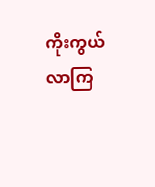ကိုးကွယ်လာကြ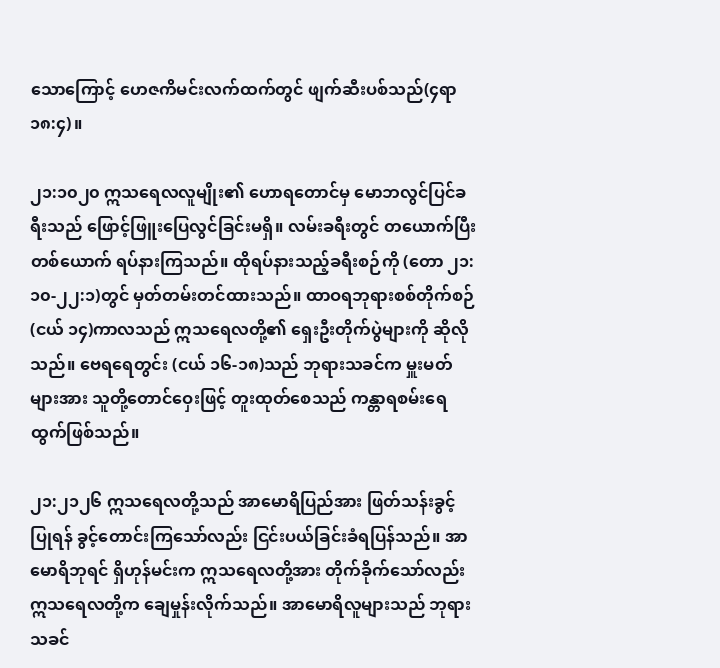သောကြောင့် ဟေဇကိမင်းလက်ထက်တွင် ဖျက်ဆီးပစ်သည်(၄ရာ ၁၈:၄)။

၂၁:၁၀၂၀ ဣသရေလလူမျိုး၏ ဟောရတောင်မှ မောဘလွင်ပြင်ခရီးသည် ဖြောင့်ဖြူးပြေလွင်ခြင်းမရှိ။ လမ်းခရီးတွင် တယောက်ပြီးတစ်ယောက် ရပ်နားကြသည်။ ထိုရပ်နားသည့်ခရီးစဉ်ကို (တော ၂၁:၁၀-၂၂:၁)တွင် မှတ်တမ်းတင်ထားသည်။ ထာဝရဘုရားစစ်တိုက်စဉ် (ငယ် ၁၄)ကာလသည် ဣသရေလတို့၏ ရှေးဦးတိုက်ပွဲများကို ဆိုလိုသည်။ ဗေရရေတွင်း (ငယ် ၁၆-၁၈)သည် ဘုရားသခင်က မှူးမတ်များအား သူတို့တောင်ဝှေးဖြင့် တူးထုတ်စေသည် ကန္တာရစမ်းရေထွက်ဖြစ်သည်။

၂၁:၂၁၂၆ ဣသရေလတို့သည် အာမောရိပြည်အား ဖြတ်သန်းခွင့် ပြုရန် ခွင့်တောင်းကြသော်လည်း ငြင်းပယ်ခြင်းခံရပြန်သည်။ အာမောရိဘုရင် ရှိဟုန်မင်းက ဣသရေလတို့အား တိုက်ခိုက်သော်လည်း ဣသရေလတို့က ချေမှုန်းလိုက်သည်။ အာမောရိလူများသည် ဘုရားသခင်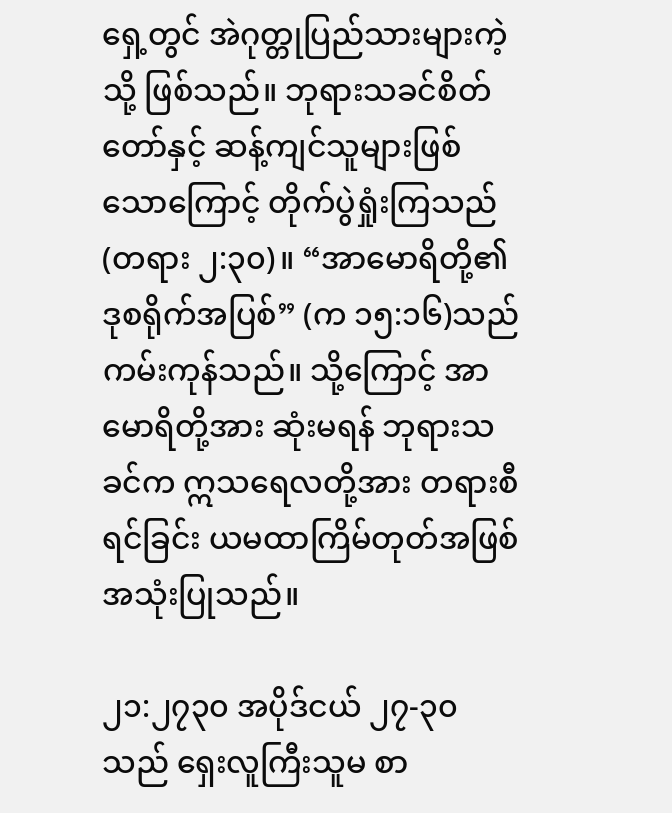ရှေ့တွင် အဲဂုတ္တုပြည်သားများကဲ့သို့ ဖြစ်သည်။ ဘုရားသခင်စိတ်တော်နှင့် ဆန့်ကျင်သူများဖြစ်သောကြောင့် တိုက်ပွဲရှုံးကြသည် (တရား ၂:၃၀)။ “အာမောရိတို့၏ ဒုစရိုက်အပြစ်” (က ၁၅:၁၆)သည် ကမ်းကုန်သည်။ သို့ကြောင့် အာမောရိတို့အား ဆုံးမရန် ဘုရားသခင်က ဣသရေလတို့အား တရားစီရင်ခြင်း ယမထာကြိမ်တုတ်အဖြစ် အသုံးပြုသည်။

၂၁:၂၇၃၀ အပိုဒ်ငယ် ၂၇-၃၀သည် ရှေးလူကြီးသူမ စာ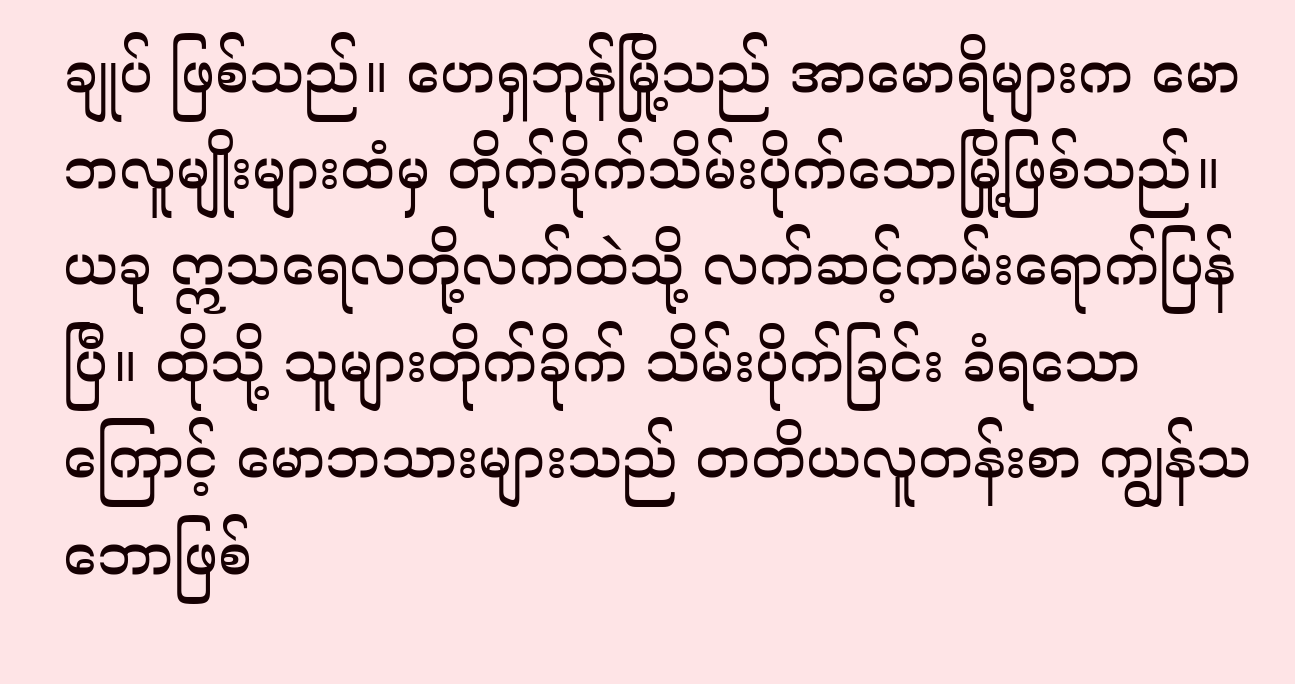ချုပ် ဖြစ်သည်။ ဟေရှဘုန်မြို့သည် အာမောရိများက မောဘလူမျိုးများထံမှ တိုက်ခိုက်သိမ်းပိုက်သောမြို့ဖြစ်သည်။ ယခု ဣသရေလတို့လက်ထဲသို့ လက်ဆင့်ကမ်းရောက်ပြန်ပြီ။ ထိုသို့ သူများတိုက်ခိုက် သိမ်းပိုက်ခြင်း ခံရသောကြောင့် မောဘသားများသည် တတိယလူတန်းစာ ကျွန်သဘောဖြစ်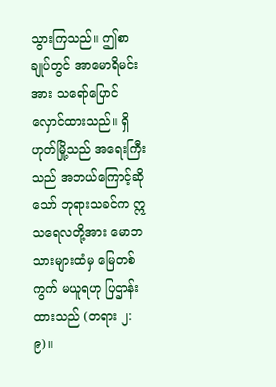သွားကြသည်။ ဤစာချုပ်တွင် အာမောရိမင်းအား သရော်ပြောင်လှောင်ထားသည်။ ရှိဟုတ်မြို့သည် အရေးကြီးသည် အဘယ်ကြောင့်ဆိုသော် ဘုရားသခင်က ဣသရေလတို့အား မောဘသားများထံမှ မြေတစ်ကွက် မယူရဟု ပြဌာန်းထားသည် (တရား ၂:၉)။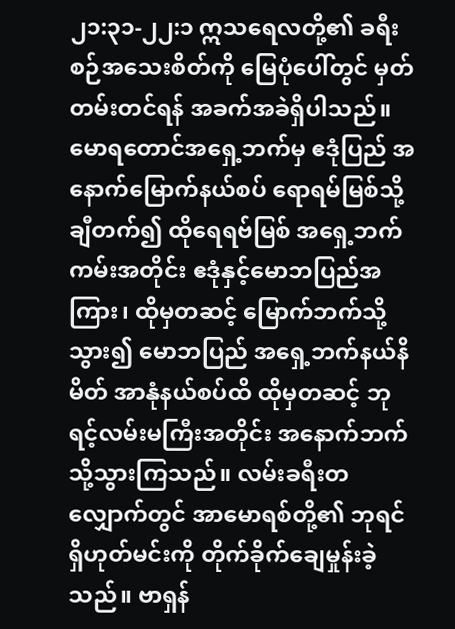၂၁:၃၁-၂၂:၁ ဣသရေလတို့၏ ခရီးစဉ်အသေးစိတ်ကို မြေပုံပေါ်တွင် မှတ်တမ်းတင်ရန် အခက်အခဲရှိပါသည်။ မောရတောင်အရှေ့ဘက်မှ ဧဒုံပြည် အနောက်မြောက်နယ်စပ် ရောရမ်မြစ်သို့ ချီတက်၍ ထိုရေရဗ်မြစ် အရှေ့ဘက်ကမ်းအတိုင်း ဧဒုံနှင့်မောဘပြည်အကြား၊ ထိုမှတဆင့် မြောက်ဘက်သို့သွား၍ မောဘပြည် အရှေ့ဘက်နယ်နိမိတ် အာနုံနယ်စပ်ထိ ထိုမှတဆင့် ဘုရင့်လမ်းမကြီးအတိုင်း အနောက်ဘက်သို့သွားကြသည်။ လမ်းခရီးတလျှောက်တွင် အာမောရစ်တို့၏ ဘုရင် ရှိဟုတ်မင်းကို တိုက်ခိုက်ချေမှုန်းခဲ့သည်။ ဗာရှန်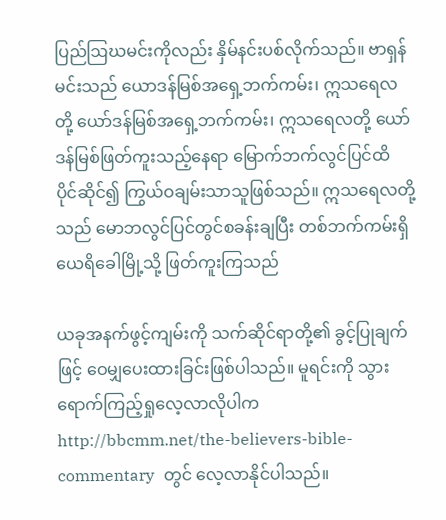ပြည်ဩဃမင်းကိုလည်း နှိမ်နင်းပစ်လိုက်သည်။ ဗာရှန်မင်းသည် ယောဒန်မြစ်အရှေ့ဘက်ကမ်း၊ ဣသရေလတို့ ယော်ဒန်မြစ်အရှေ့ဘက်ကမ်း၊ ဣသရေလတို့ ယော်ဒန်မြစ်ဖြတ်ကူးသည့်နေရာ မြောက်ဘက်လွင်ပြင်ထိ ပိုင်ဆိုင်၍ ကြွယ်ဝချမ်းသာသူဖြစ်သည်။ ဣသရေလတို့သည် မောဘလွင်ပြင်တွင်စခန်းချပြီး တစ်ဘက်ကမ်းရှိ ယေရိခေါမြို့သို့ ဖြတ်ကူးကြသည်

ယခုအနက်ဖွင့်ကျမ်းကို သက်ဆိုင်ရာတို့၏ ခွင့်ပြုချက်ဖြင့် ဝေမျှပေးထားခြင်းဖြစ်ပါသည်။ မူရင်းကို သွားရောက်ကြည့်ရှုလေ့လာလိုပါက  http://bbcmm.net/the-believers-bible-commentary  တွင် လေ့လာနိုင်ပါသည်။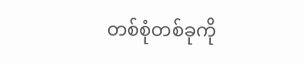တစ်စုံတစ်ခုကို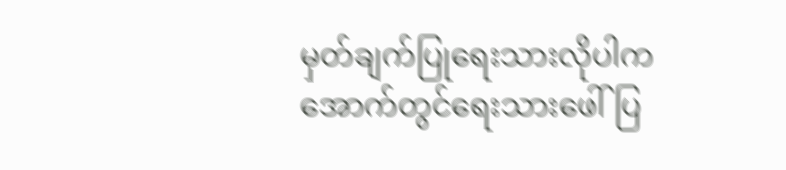မှတ်ချက်ပြုရေးသားလိုပါက အောက်တွင်ရေးသားဖေါ်ပြ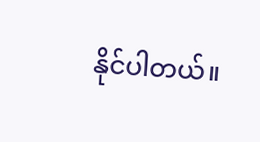နိုင်ပါတယ်။